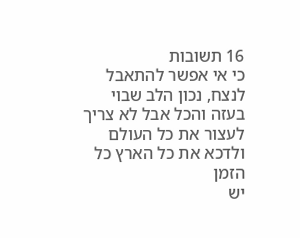16 תשובות
כי אי אפשר להתאבל לנצח, נכון הלב שבוי בעזה והכל אבל לא צריך לעצור את כל העולם ולדכא את כל הארץ כל הזמן
יש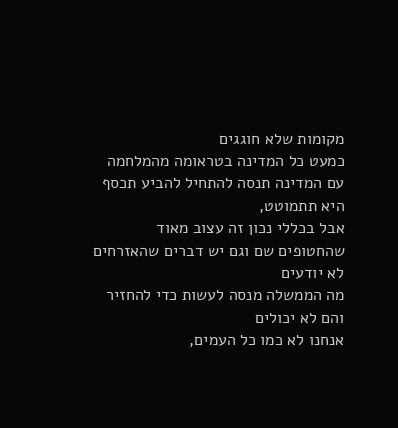מקומות שלא חוגגים
כמעט כל המדינה בטראומה מהמלחמה עם המדינה תנסה להתחיל להביע תכסף היא תתמוטט,
אבל בכללי נכון זה עצוב מאוד שהחטופים שם וגם יש דברים שהאזרחים לא יודעים
מה הממשלה מנסה לעשות כדי להחזיר
והם לא יכולים
אנחנו לא כמו כל העמים,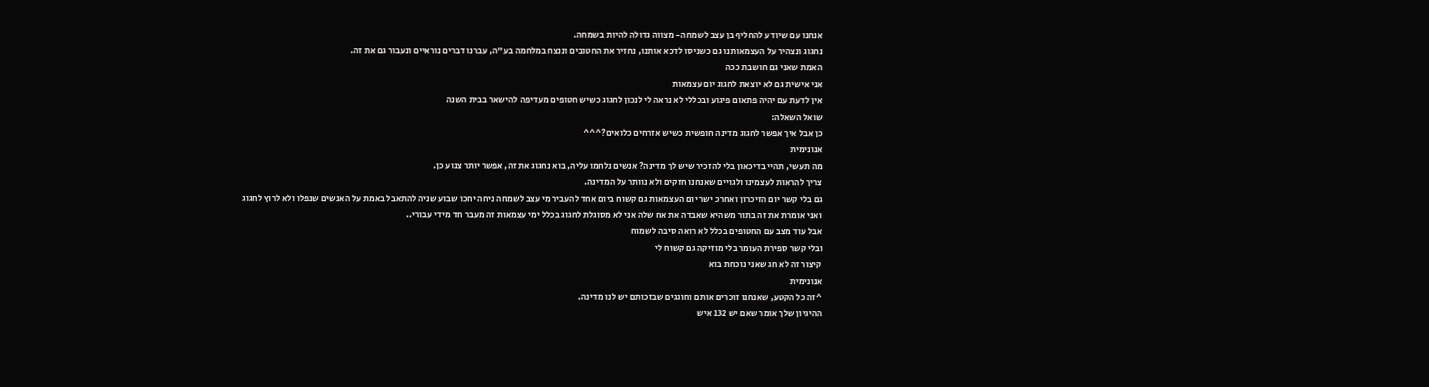אנחנו עם שיודע להחליף בן עצב לשמחה- מצווה גדולה להיות בשמחה.
נחגוג ונצהיר על העצמאותנו גם כשניסו לדכא אותנו, נחזיר את החטובים וננצח במלחמה בע"ה, עברנו דברים נוראיים ונעבור גם את זה.
האמת שאני גם חושבת ככה
אני אישית גם לא יוצאת לחגוג יום עצמאות
אין לדעת עם יהיה פתאום פיגוע ובכללי לא נראה לי לנכון לחגוג כשיש חטופים מעדיפה להישאר בבית השנה
שואל השאלה:
כן אבל איך אפשר לחגוג מדינה חופשית כשיש אזרחים כלואים?^^^
אנונימית
מה תעשי, תהיי בדיכאון בלי להזכיר שיש לך מדינה? אנשים נלחמו עליה, בוא נחגוג את זה, אפשר יותר צנוע כן.
צריך להראות לעצמינו ולגויים שאנחנו חזקים ולא נוותר על המדינה.
גם בלי קשר יום הזיכרון ואחרכ ישר יום העצמאות גם קשוח ביום אחד להעביר מי עצב לשמחה ניחה יחכו שבוע שניה להתאבל באמת על האנשים שנפלו ולא לרוץ לחגוג
ואני אומרת את זה בתור משהיא שאבדה את אח שלה אני לא מסוגלת לחגוג בכלל ימי עצמאות זה מעבר חד מידי עבורי..
אבל עוד מצב עם החטופים בכלל לא רואה סיבה לשמוח
ובלי קשר ספירת העומר בלי מוזיקה גם קשוח לי
קיצור זה לא חג שאני נוכחת בוא
אנונימית
^זה כל הקטע, שאנחנו זוכרים אותם וחוגגים שבזכותם יש לנו מדינה.
ההיגיון שלך אומר שאם יש 132 איש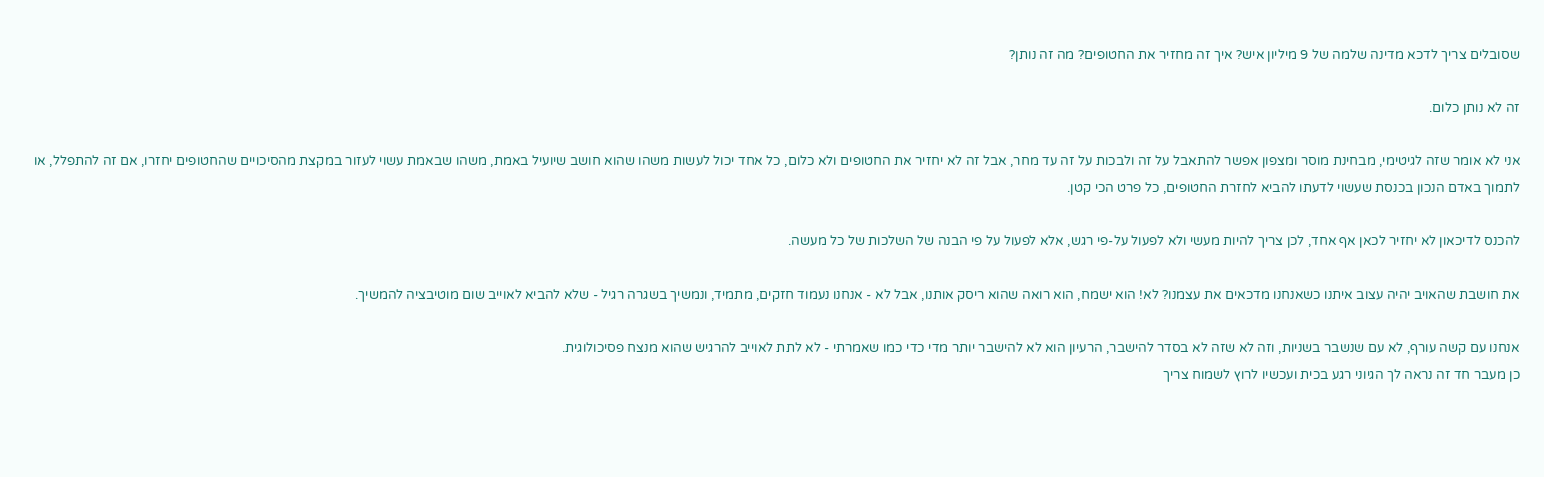שסובלים צריך לדכא מדינה שלמה של 9 מיליון איש? איך זה מחזיר את החטופים? מה זה נותן?

זה לא נותן כלום.

אני לא אומר שזה לגיטימי, מבחינת מוסר ומצפון אפשר להתאבל על זה ולבכות על זה עד מחר, אבל זה לא יחזיר את החטופים ולא כלום, כל אחד יכול לעשות משהו שהוא חושב שיועיל באמת, משהו שבאמת עשוי לעזור במקצת מהסיכויים שהחטופים יחזרו, אם זה להתפלל, או לתמוך באדם הנכון בכנסת שעשוי לדעתו להביא לחזרת החטופים, כל פרט הכי קטן.

להכנס לדיכאון לא יחזיר לכאן אף אחד, לכן צריך להיות מעשי ולא לפעול על-פי רגש, אלא לפעול על פי הבנה של השלכות של כל מעשה.

את חושבת שהאויב יהיה עצוב איתנו כשאנחנו מדכאים את עצמנו? לא! הוא ישמח, הוא רואה שהוא ריסק אותנו, אבל לא - אנחנו נעמוד חזקים, מתמיד, ונמשיך בשגרה רגיל - שלא להביא לאוייב שום מוטיבציה להמשיך.

אנחנו עם קשה עורף, לא עם שנשבר בשניות, וזה לא שזה לא בסדר להישבר, הרעיון הוא לא להישבר יותר מדי כדי כמו שאמרתי - לא לתת לאוייב להרגיש שהוא מנצח פסיכולוגית.
כן מעבר חד זה נראה לך הגיוני רגע בכית ועכשיו לרוץ לשמוח צריך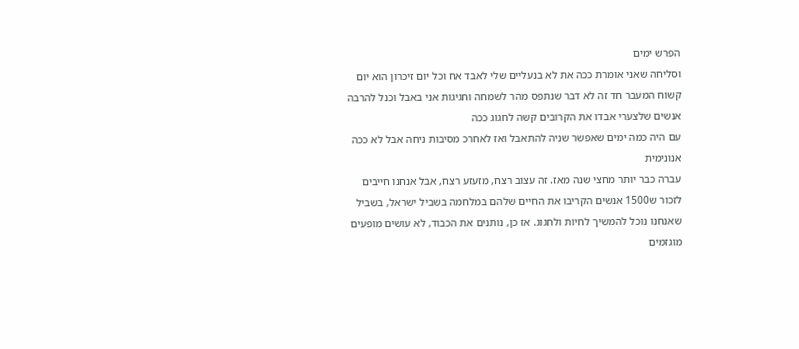הפרש ימים
וסליחה שאני אומרת ככה את לא בנעליים שלי לאבד אח וכל יום זיכרון הוא יום קשוח המעבר חד זה לא דבר שנתפס מהר לשמחה וחגיגות אני באבל וכנל להרבה אנשים שלצערי אבדו את הקרובים קשה לחגוג ככה
עם היה כמה ימים שאפשר שניה להתאבל ואז לאחרכ מסיבות ניחה אבל לא ככה
אנונימית
עברה כבר יותר מחצי שנה מאז. זה עצוב רצח, מזעזע רצח, אבל אנחנו חייבים לזכור ש1500 אנשים הקריבו את החיים שלהם במלחמה בשביל ישראל, בשביל שאנחנו נוכל להמשיך לחיות ולחגוג. אז כן, נותנים את הכבוד, לא עושים מופעים מוגזמים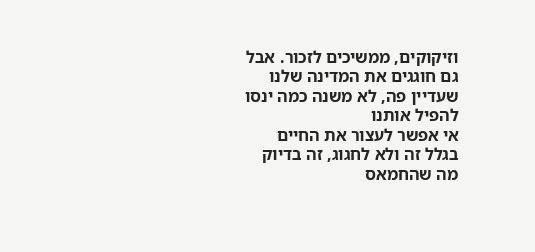וזיקוקים, ממשיכים לזכור. אבל גם חוגגים את המדינה שלנו שעדיין פה, לא משנה כמה ינסו להפיל אותנו
אי אפשר לעצור את החיים בגלל זה ולא לחגוג, זה בדיוק מה שהחמאס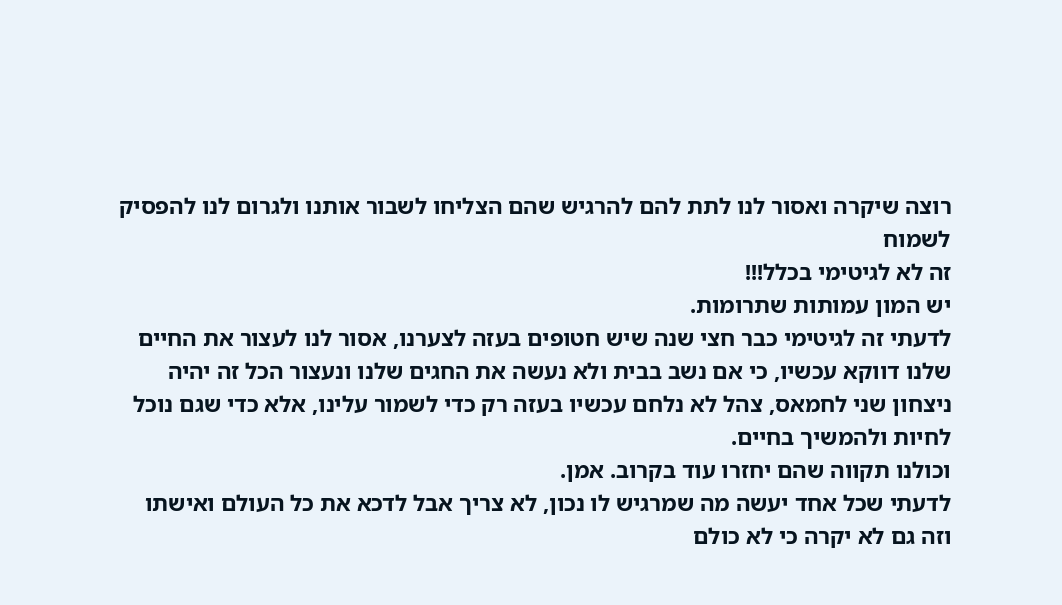רוצה שיקרה ואסור לנו לתת להם להרגיש שהם הצליחו לשבור אותנו ולגרום לנו להפסיק לשמוח
זה לא לגיטימי בכלל!!!
יש המון עמותות שתרומות.
לדעתי זה לגיטימי כבר חצי שנה שיש חטופים בעזה לצערנו, אסור לנו לעצור את החיים שלנו דווקא עכשיו, כי אם נשב בבית ולא נעשה את החגים שלנו ונעצור הכל זה יהיה ניצחון שני לחמאס, צהל לא נלחם עכשיו בעזה רק כדי לשמור עלינו, אלא כדי שגם נוכל לחיות ולהמשיך בחיים.
וכולנו תקווה שהם יחזרו עוד בקרוב. אמן.
לדעתי שכל אחד יעשה מה שמרגיש לו נכון, לא צריך אבל לדכא את כל העולם ואישתו וזה גם לא יקרה כי לא כולם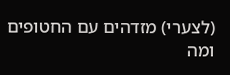(לצערי) מזדהים עם החטופים ומה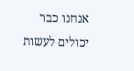אנחנו כבר יכולים לעשות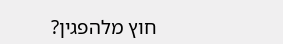חוץ מלהפגין?